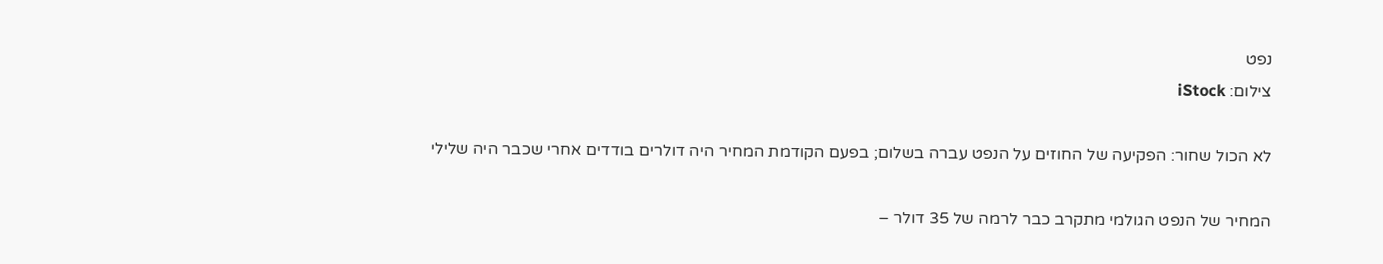נפט
צילום: iStock

לא הכול שחור: הפקיעה של החוזים על הנפט עברה בשלום; בפעם הקודמת המחיר היה דולרים בודדים אחרי שכבר היה שלילי

המחיר של הנפט הגולמי מתקרב כבר לרמה של 35 דולר –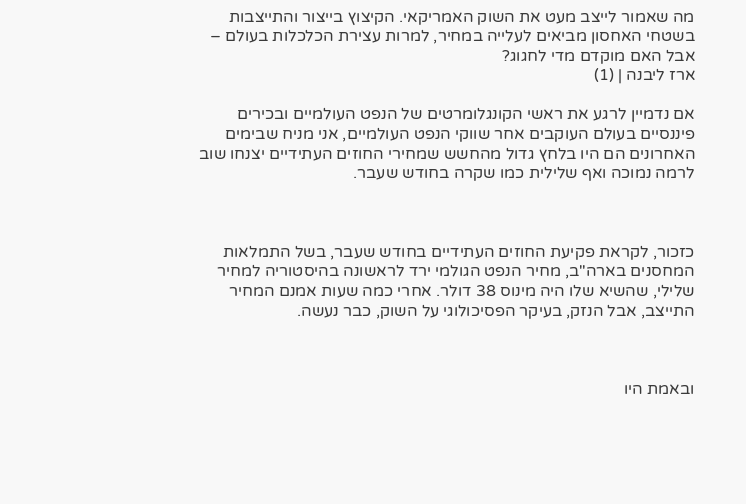מה שאמור לייצב מעט את השוק האמריקאי. הקיצוץ בייצור והתייצבות בשטחי האחסון מביאים לעלייה במחיר, למרות עצירת הכלכלות בעולם – אבל האם מוקדם מדי לחגוג?
ארז ליבנה | (1)

אם נדמיין לרגע את ראשי הקונגלומרטים של הנפט העולמיים ובכירים פיננסיים בעולם העוקבים אחר שווקי הנפט העולמיים, אני מניח שבימים האחרונים הם היו בלחץ גדול מהחשש שמחירי החוזים העתידיים יצנחו שוב לרמה נמוכה ואף שלילית כמו שקרה בחודש שעבר.



כזכור, לקראת פקיעת החוזים העתידיים בחודש שעבר, בשל התמלאות המחסנים בארה"ב, מחיר הנפט הגולמי ירד לראשונה בהיסטוריה למחיר שלילי, שהשיא שלו היה מינוס 38 דולר. אחרי כמה שעות אמנם המחיר התייצב, אבל הנזק, בעיקר הפסיכולוגי על השוק, כבר נעשה.



ובאמת היו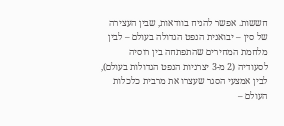חששות. אפשר להניח בוודאות, שבין העצירה של סין – יבואנית הנפט הגדולה בעולם – לבין מלחמת המחירים שהתפתחה בין רוסיה לסעודיה (2 מ-3 יצרניות הנפט הגדולות בעולם), לבין אמצעי הסגר שעצרו את מרבית כלכלות העולם –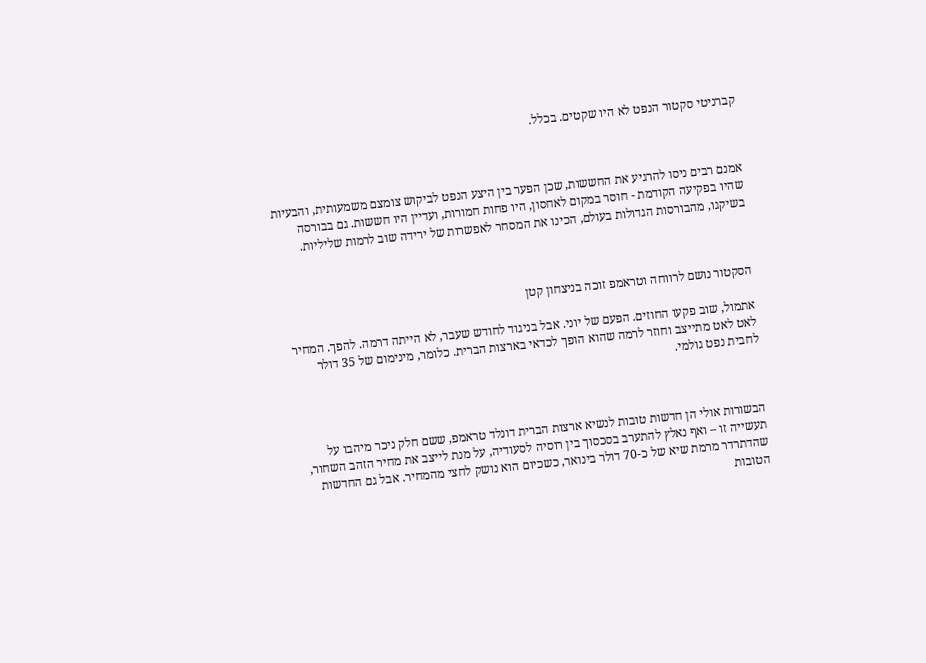קברניטי סקטור הנפט לא היו שקטים. בכלל.



אמנם רבים ניסו להרגיע את החששות, שכן הפער בין היצע הנפט לביקוש צומצם משמעותית, והבעיות שהיו בפקיעה הקודמת - חוסר במקום לאחסון, היו פחות חמורות, ועדיין היו חששות. גם בבורסה בשיקגו, מהבורסות הגדולות בעולם, הכינו את המסחר לאפשרות של ירידה שוב לרמות שליליות.



הסקטור נושם לרווחה וטראמפ זוכה בניצחון קטן

אתמול, שוב פקעו החוזים. הפעם של יוני. אבל בניגוד לחודש שעבר, לא הייתה דרמה. להפך. המחיר לאט לאט מתייצב וחוזר לרמה שהוא הופך לכדאי בארצות הברית. כלומר, מינימום של 35 דולר לחבית נפט גולמי.



הבשורות אולי הן חדשות טובות לנשיא ארצות הברית דונלד טראמפ, ששם חלק ניכר מיהבו על תעשייה זו – ואף נאלץ להתערב בסכסוך בין רוסיה לסעודיה, על מנת לייצב את מחיר הזהב השחור, שהדתרדר מרמת שיא של כ-70 דולר בינואר, כשכיום הוא נושק לחצי מהמחיר. אבל גם החדשות הטובות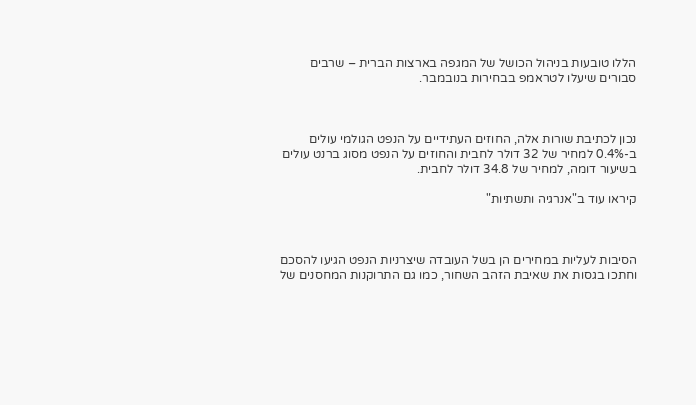הללו טובעות בניהול הכושל של המגפה בארצות הברית – שרבים סבורים שיעלו לטראמפ בבחירות בנובמבר.



נכון לכתיבת שורות אלה, החוזים העתידיים על הנפט הגולמי עולים ב-0.4% למחיר של 32 דולר לחבית והחוזים על הנפט מסוג ברנט עולים בשיעור דומה, למחיר של 34.8 דולר לחבית.

קיראו עוד ב"אנרגיה ותשתיות"



הסיבות לעליות במחירים הן בשל העובדה שיצרניות הנפט הגיעו להסכם וחתכו בגסות את שאיבת הזהב השחור, כמו גם התרוקנות המחסנים של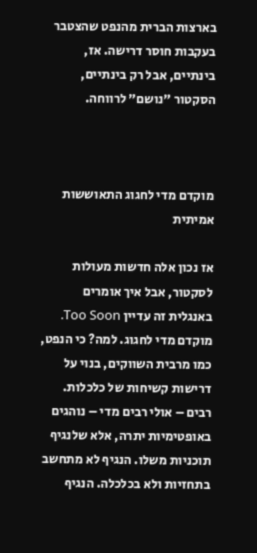בארצות הברית מהנפט שהצטבר בעקבות חוסר דרישה. אז, בינתיים, אבל רק בינתיים, הסקטור "נושם" לרווחה.



מוקדם מדי לחגוג התאוששות אמיתית

אז נכון אלה חדשות מעולות לסקטור, אבל איך אומרים באנגלית זה עדיין Too Soon. מוקדם מדי לחגוג. למה? כי הנפט, כמו מרבית השווקים, בנוי על דרישות קשיחות של כלכלות. רבים – אולי רבים מדי – נוהגים באופטימיות יתרה, אלא שלנגיף תוכניות משלו. הנגיף לא מתחשב בתחזיות ולא בכלכלה. הנגיף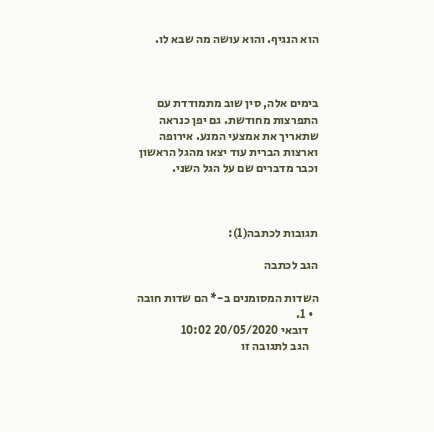הוא הנגיף. והוא עושה מה שבא לו.



בימים אלה, סין שוב מתמודדת עם התפרצות מחודשת. גם יפן כנראה שתאריך את אמצעי המנע. אירופה וארצות הברית עוד יצאו מהגל הראשון וכבר מדברים שם על הגל השני.



תגובות לכתבה(1):

הגב לכתבה

השדות המסומנים ב-* הם שדות חובה
  • 1.
    דובאי 20/05/2020 10:02
    הגב לתגובה זו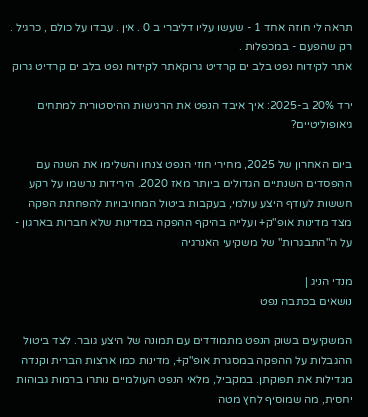תראה לי חוזה אחד 1 - שעשו עליו דליברי ב 0 . אין . עבדו על כולם , כרגיל . רק שהפעם - במכפלות .
אתר לקידוח נפט בלב ים קרדיט גרוקאתר לקידוח נפט בלב ים קרדיט גרוק

ירד 20% ב-2025: איך איבד הנפט את הרגישות ההיסטורית למתחים גיאופוליטיים?

ביום האחרון של 2025, מחירי חוזי הנפט צנחו והשלימו את השנה עם ההפסדים השנתיים הגדולים ביותר מאז 2020. הירידות נרשמו על רקע חששות לעודף היצע עולמי, בעקבות ביטול המחויבויות להפחתת הפקה מצד מדינות אופ"ק+ ועלייה בהיקף ההפקה במדינות שלא חברות בארגון - על ה"התבגרות" של משקיעי האנרגיה

מנדי הניג |
נושאים בכתבה נפט

המשקיעים בשוק הנפט מתמודדים עם תמונה של היצע גובר. לצד ביטול ההגבלות על ההפקה במסגרת אופ"ק+, מדינות כמו ארצות הברית וקנדה מגדילות את תפוקתן. במקביל, מלאי הנפט העולמיים נותרו ברמות גבוהות יחסית, מה שמוסיף לחץ מטה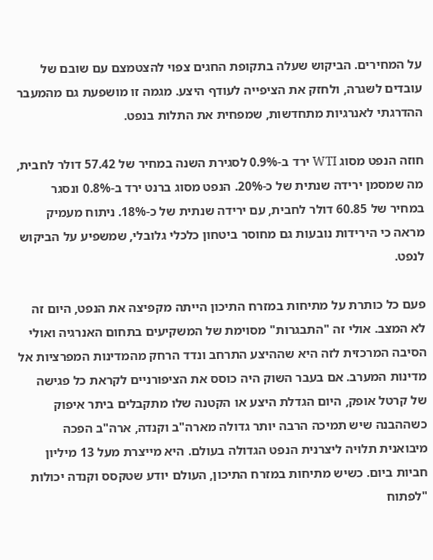על המחירים. הביקוש שעלה בתקופת החגים צפוי להצטמצם עם שובם של עובדים לשגרה, ולחזק את הציפייה לעודף היצע. מגמה זו מושפעת גם מהמעבר ההדרגתי לאנרגיות מתחדשות, שמפחית את התלות בנפט.

חוזה הנפט מסוג WTI ירד ב-0.9% לסגירת השנה במחיר של 57.42 דולר לחבית, מה שמסמן ירידה שנתית של כ-20%. הנפט מסוג ברנט ירד ב-0.8% ונסגר במחיר של 60.85 דולר לחבית, עם ירידה שנתית של כ-18%. ניתוח מעמיק מראה כי הירידות נובעות גם מחוסר ביטחון כלכלי גלובלי, שמשפיע על הביקוש לנפט.

פעם כל כותרת על מתיחות במזרח התיכון הייתה מקפיצה את הנפט, היום זה לא המצב. אולי זה "התבגרות" מסוימת של המשקיעים בתחום האנרגיה ואולי הסיבה המרכזית לזה היא שההיצע התרחב ונדד הרחק מהמדינות המפרציות אל מדינות המערב. אם בעבר השוק היה כוסס את הציפורניים לקראת כל פגישה של קרטל אופק, היום הגדלת היצע או הקטנה שלו מתקבלים ביתר איפוק כשההבנה שיש תמיכה הרבה יותר גדולה מארה"ב וקנדה, ארה"ב הפכה מיבואנית תלויה ליצרנית הנפט הגדולה בעולם. היא מייצרת מעל 13 מיליון חביות ביום. כשיש מתיחות במזרח התיכון, העולם יודע שטקסס וקנדה יכולות "לפתוח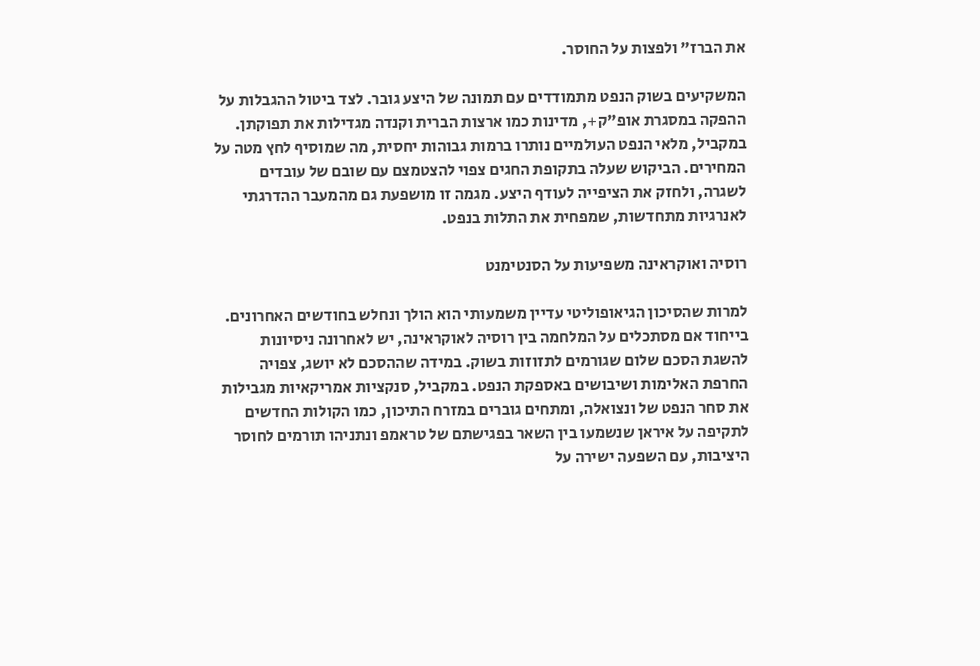את הברז" ולפצות על החוסר.

המשקיעים בשוק הנפט מתמודדים עם תמונה של היצע גובר. לצד ביטול ההגבלות על ההפקה במסגרת אופ"ק+, מדינות כמו ארצות הברית וקנדה מגדילות את תפוקתן. במקביל, מלאי הנפט העולמיים נותרו ברמות גבוהות יחסית, מה שמוסיף לחץ מטה על המחירים. הביקוש שעלה בתקופת החגים צפוי להצטמצם עם שובם של עובדים לשגרה, ולחזק את הציפייה לעודף היצע. מגמה זו מושפעת גם מהמעבר ההדרגתי לאנרגיות מתחדשות, שמפחית את התלות בנפט.

רוסיה ואוקראינה משפיעות על הסנטימנט

למרות שהסיכון הגיאופוליטי עדיין משמעותי הוא הולך ונחלש בחודשים האחרונים. בייחוד אם מסתכלים על המלחמה בין רוסיה לאוקראינה, יש לאחרונה ניסיונות להשגת הסכם שלום שגורמים לתזוזות בשוק. במידה שההסכם לא יושג, צפויה החרפת האלימות ושיבושים באספקת הנפט. במקביל, סנקציות אמריקאיות מגבילות את סחר הנפט של ונצואלה, ומתחים גוברים במזרח התיכון, כמו הקולות החדשים לתקיפה על איראן שנשמעו בין השאר בפגישתם של טראמפ ונתניהו תורמים לחוסר היציבות, עם השפעה ישירה על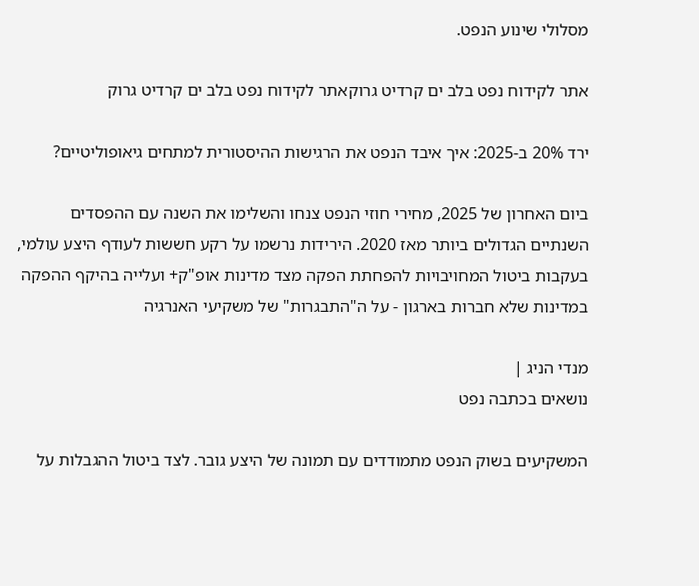מסלולי שינוע הנפט.

אתר לקידוח נפט בלב ים קרדיט גרוקאתר לקידוח נפט בלב ים קרדיט גרוק

ירד 20% ב-2025: איך איבד הנפט את הרגישות ההיסטורית למתחים גיאופוליטיים?

ביום האחרון של 2025, מחירי חוזי הנפט צנחו והשלימו את השנה עם ההפסדים השנתיים הגדולים ביותר מאז 2020. הירידות נרשמו על רקע חששות לעודף היצע עולמי, בעקבות ביטול המחויבויות להפחתת הפקה מצד מדינות אופ"ק+ ועלייה בהיקף ההפקה במדינות שלא חברות בארגון - על ה"התבגרות" של משקיעי האנרגיה

מנדי הניג |
נושאים בכתבה נפט

המשקיעים בשוק הנפט מתמודדים עם תמונה של היצע גובר. לצד ביטול ההגבלות על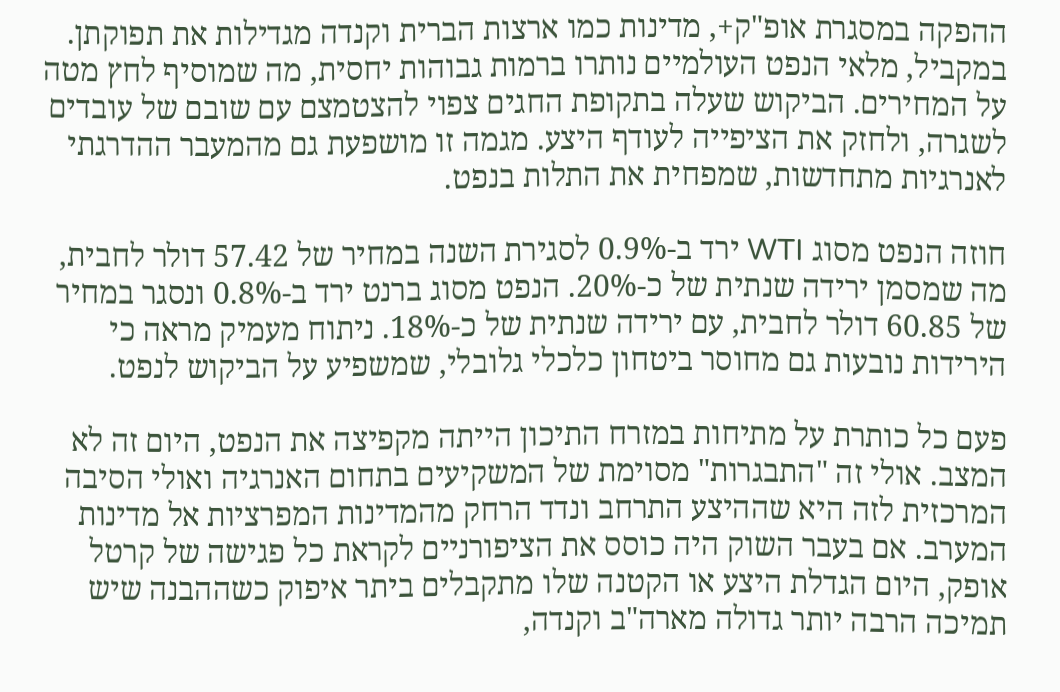ההפקה במסגרת אופ"ק+, מדינות כמו ארצות הברית וקנדה מגדילות את תפוקתן. במקביל, מלאי הנפט העולמיים נותרו ברמות גבוהות יחסית, מה שמוסיף לחץ מטה על המחירים. הביקוש שעלה בתקופת החגים צפוי להצטמצם עם שובם של עובדים לשגרה, ולחזק את הציפייה לעודף היצע. מגמה זו מושפעת גם מהמעבר ההדרגתי לאנרגיות מתחדשות, שמפחית את התלות בנפט.

חוזה הנפט מסוג WTI ירד ב-0.9% לסגירת השנה במחיר של 57.42 דולר לחבית, מה שמסמן ירידה שנתית של כ-20%. הנפט מסוג ברנט ירד ב-0.8% ונסגר במחיר של 60.85 דולר לחבית, עם ירידה שנתית של כ-18%. ניתוח מעמיק מראה כי הירידות נובעות גם מחוסר ביטחון כלכלי גלובלי, שמשפיע על הביקוש לנפט.

פעם כל כותרת על מתיחות במזרח התיכון הייתה מקפיצה את הנפט, היום זה לא המצב. אולי זה "התבגרות" מסוימת של המשקיעים בתחום האנרגיה ואולי הסיבה המרכזית לזה היא שההיצע התרחב ונדד הרחק מהמדינות המפרציות אל מדינות המערב. אם בעבר השוק היה כוסס את הציפורניים לקראת כל פגישה של קרטל אופק, היום הגדלת היצע או הקטנה שלו מתקבלים ביתר איפוק כשההבנה שיש תמיכה הרבה יותר גדולה מארה"ב וקנדה,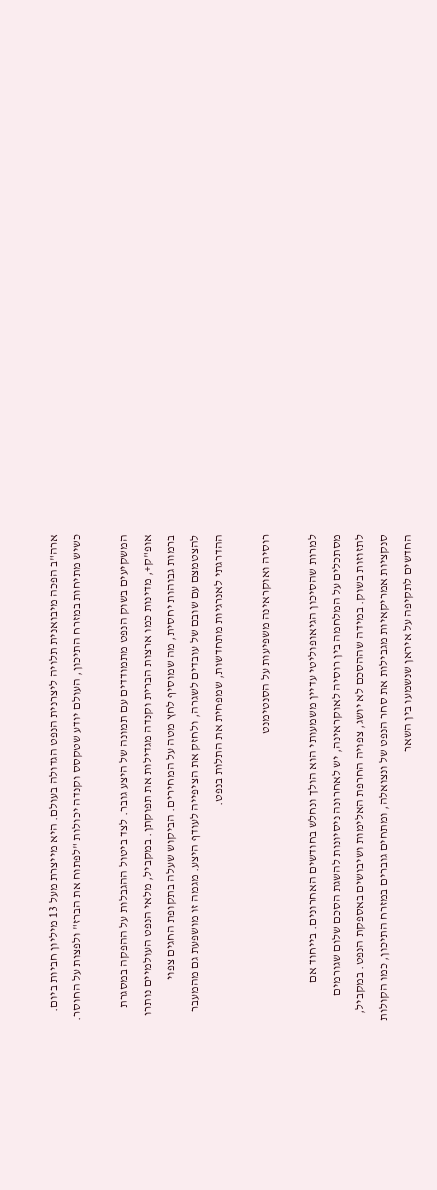ארה"ב הפכה מיבואנית תלויה ליצרנית הנפט הגדולה בעולם. היא מייצרת מעל 13 מיליון חביות ביום. כשיש מתיחות במזרח התיכון, העולם יודע שטקסס וקנדה יכולות "לפתוח את הברז" ולפצות על החוסר.

המשקיעים בשוק הנפט מתמודדים עם תמונה של היצע גובר. לצד ביטול ההגבלות על ההפקה במסגרת אופ"ק+, מדינות כמו ארצות הברית וקנדה מגדילות את תפוקתן. במקביל, מלאי הנפט העולמיים נותרו ברמות גבוהות יחסית, מה שמוסיף לחץ מטה על המחירים. הביקוש שעלה בתקופת החגים צפוי להצטמצם עם שובם של עובדים לשגרה, ולחזק את הציפייה לעודף היצע. מגמה זו מושפעת גם מהמעבר ההדרגתי לאנרגיות מתחדשות, שמפחית את התלות בנפט.

רוסיה ואוקראינה משפיעות על הסנטימנט

למרות שהסיכון הגיאופוליטי עדיין משמעותי הוא הולך ונחלש בחודשים האחרונים. בייחוד אם מסתכלים על המלחמה בין רוסיה לאוקראינה, יש לאחרונה ניסיונות להשגת הסכם שלום שגורמים לתזוזות בשוק. במידה שההסכם לא יושג, צפויה החרפת האלימות ושיבושים באספקת הנפט. במקביל, סנקציות אמריקאיות מגבילות את סחר הנפט של ונצואלה, ומתחים גוברים במזרח התיכון, כמו הקולות החדשים לתקיפה על איראן שנשמעו בין השאר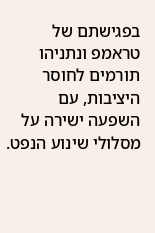בפגישתם של טראמפ ונתניהו תורמים לחוסר היציבות, עם השפעה ישירה על מסלולי שינוע הנפט.